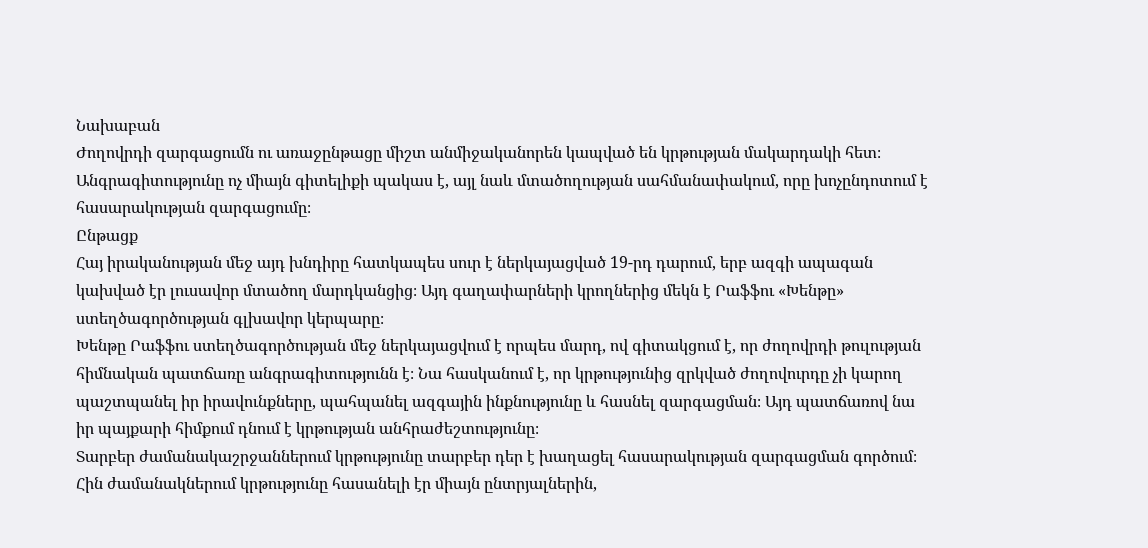Նախաբան
Ժողովրդի զարգացումն ու առաջընթացը միշտ անմիջականորեն կապված են կրթության մակարդակի հետ։ Անգրագիտությունը ոչ միայն գիտելիքի պակաս է, այլ նաև մտածողության սահմանափակում, որը խոչընդոտում է հասարակության զարգացումը։
Ընթացք
Հայ իրականության մեջ այդ խնդիրը հատկապես սուր է ներկայացված 19-րդ դարում, երբ ազգի ապագան կախված էր լուսավոր մտածող մարդկանցից։ Այդ գաղափարների կրողներից մեկն է Րաֆֆու «Խենթը» ստեղծագործության գլխավոր կերպարը։
Խենթը Րաֆֆու ստեղծագործության մեջ ներկայացվում է որպես մարդ, ով գիտակցում է, որ ժողովրդի թուլության հիմնական պատճառը անգրագիտությունն է։ Նա հասկանում է, որ կրթությունից զրկված ժողովուրդը չի կարող պաշտպանել իր իրավունքները, պահպանել ազգային ինքնությունը և հասնել զարգացման։ Այդ պատճառով նա իր պայքարի հիմքում դնում է կրթության անհրաժեշտությունը։
Տարբեր ժամանակաշրջաններում կրթությունը տարբեր դեր է խաղացել հասարակության զարգացման գործում։ Հին ժամանակներում կրթությունը հասանելի էր միայն ընտրյալներին,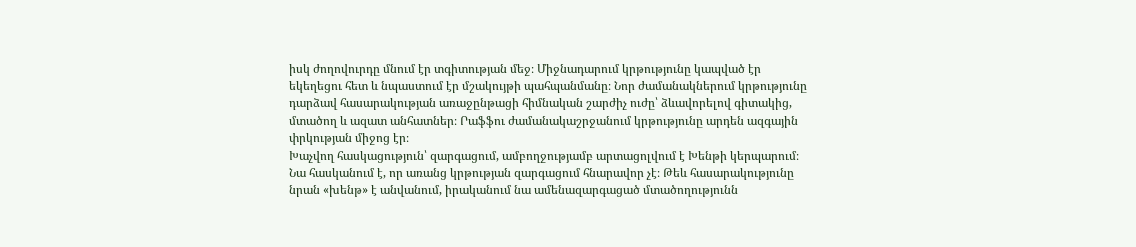իսկ ժողովուրդը մնում էր տգիտության մեջ։ Միջնադարում կրթությունը կապված էր եկեղեցու հետ և նպաստում էր մշակույթի պահպանմանը։ Նոր ժամանակներում կրթությունը դարձավ հասարակության առաջընթացի հիմնական շարժիչ ուժը՝ ձևավորելով գիտակից, մտածող և ազատ անհատներ։ Րաֆֆու ժամանակաշրջանում կրթությունը արդեն ազգային փրկության միջոց էր։
Խաչվող հասկացություն՝ զարգացում, ամբողջությամբ արտացոլվում է Խենթի կերպարում։ Նա հասկանում է, որ առանց կրթության զարգացում հնարավոր չէ։ Թեև հասարակությունը նրան «խենթ» է անվանում, իրականում նա ամենազարգացած մտածողությունն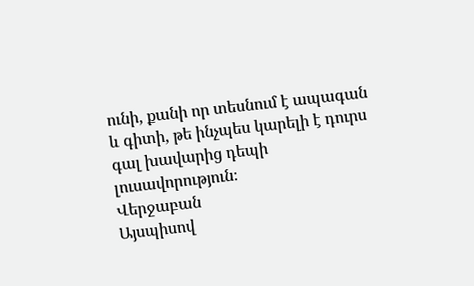ունի, քանի որ տեսնում է ապագան և գիտի, թե ինչպես կարելի է դուրս գալ խավարից դեպի լուսավորություն։
Վերջաբան
Այսպիսով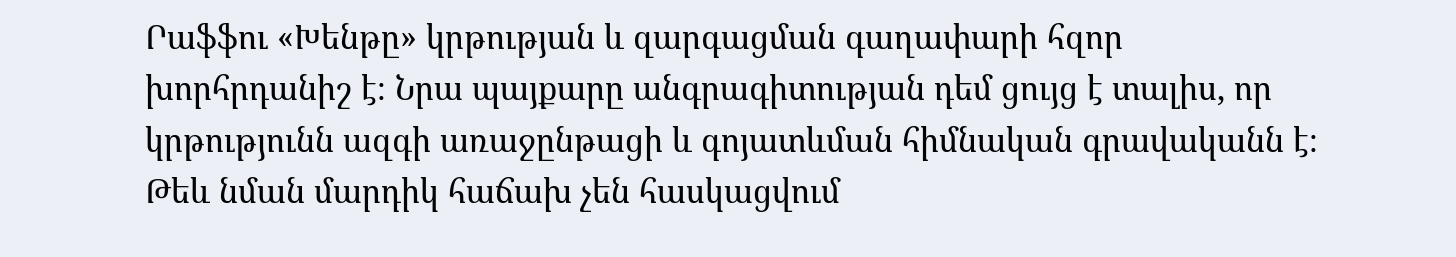Րաֆֆու «Խենթը» կրթության և զարգացման գաղափարի հզոր խորհրդանիշ է։ Նրա պայքարը անգրագիտության դեմ ցույց է տալիս, որ կրթությունն ազգի առաջընթացի և գոյատևման հիմնական գրավականն է։ Թեև նման մարդիկ հաճախ չեն հասկացվում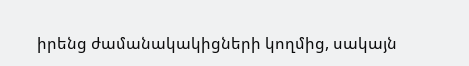իրենց ժամանակակիցների կողմից, սակայն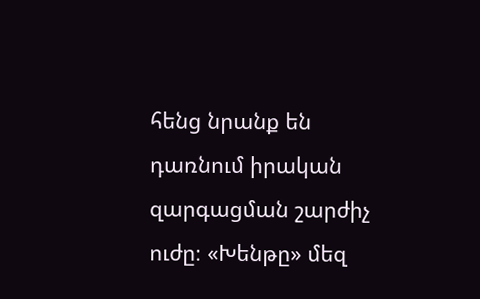հենց նրանք են դառնում իրական զարգացման շարժիչ ուժը։ «Խենթը» մեզ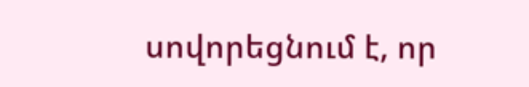սովորեցնում է, որ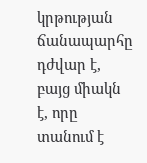կրթության ճանապարհը դժվար է, բայց միակն է, որը տանում է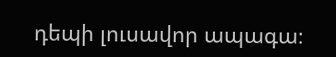դեպի լուսավոր ապագա։